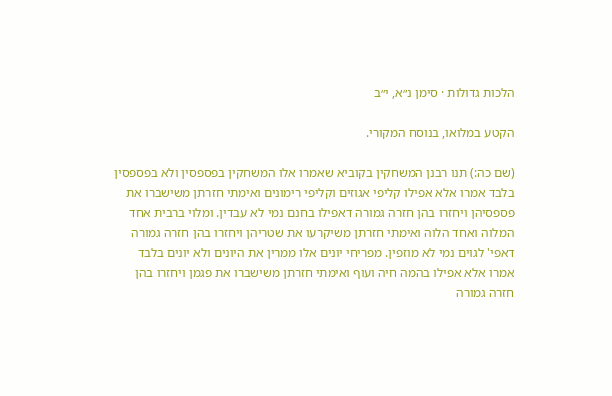הלכות גדולות · סימן נ״א, י״ב

הקטע במלואו, בנוסח המקורי.

(שם כה:) תנו רבנן המשחקין בקוביא שאמרו אלו המשחקין בפספסין ולא בפספסין בלבד אמרו אלא אפילו קליפי אגוזים וקליפי רימונים ואימתי חזרתן משישברו את פספסיהן ויחזרו בהן חזרה גמורה דאפילו בחנם נמי לא עבדין. ומלוי ברבית אחד המלוה ואחד הלוה ואימתי חזרתן משיקרעו את שטריהן ויחזרו בהן חזרה גמורה דאפי' לגוים נמי לא מוזפין. מפריחי יונים אלו ממרין את היונים ולא יונים בלבד אמרו אלא אפילו בהמה חיה ועוף ואימתי חזרתן משישברו את פגמן ויחזרו בהן חזרה גמורה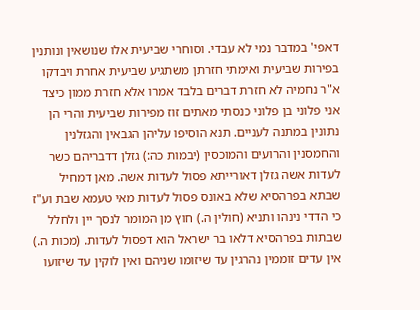דאפי' במדבר נמי לא עבדי. וסוחרי שביעית אלו שנושאין ונותנין בפירות שביעית ואימתי חזרתן משתגיע שביעית אחרת ויבדקו א"ר נחמיה לא חזרת דברים בלבד אמרו אלא חזרת ממון כיצד אני פלוני בן פלוני כנסתי מאתים זוז מפירות שביעית והרי הן נתונין במתנה לעניים. תנא הוסיפו עליהן הגבאין והגזלנין והחמסנין והרועים והמוכסין (יבמות כה:) גזלן דדבריהם כשר לעדות אשה גזלן דאורייתא פסול לעדות אשה. מאן דמחיל שבתא בפרהסיא שלא באונס פסול לעדות מאי טעמא שבת וע"ז כי הדדי נינהו ותניא (חולין ה.) חוץ מן המומר לנסך יין ולחלל שבתות בפרהסיא דלאו בר ישראל הוא דפסול לעדות. (מכות ה.) אין עדים זוממין נהרגין עד שיזומו שניהם ואין לוקין עד שיזועו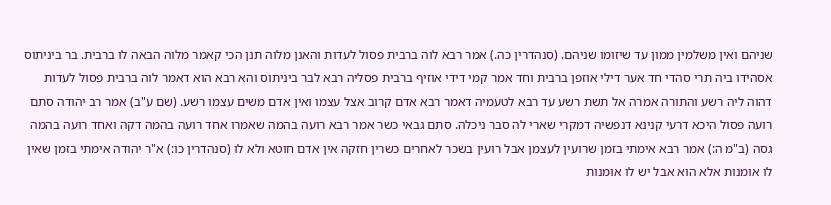שניהם ואין משלמין ממון עד שיזומו שניהם. (סנהדרין כה.) אמר רבא לוה ברבית פסול לעדות והאנן מלוה תנן הכי קאמר מלוה הבאה לו ברבית. בר ביניתוס אסהידו ביה תרי סהדי חד אער דילי אוזפן ברבית וחד אמר קמי דידי אוזיף ברבית פסליה רבא לבר ביניתוס והא רבא הוא דאמר לוה ברבית פסול לעדות דהוה ליה רשע והתורה אמרה אל תשת רשע עד רבא לטעמיה דאמר רבא אדם קרוב אצל עצמו ואין אדם משים עצמו רשע. (שם ע"ב) אמר רב יהודה סתם רועה פסול היכא דרעי קנינא דנפשיה דמקרי שארי לה סבר ניכלה. סתם גבאי כשר אמר רבא רועה בהמה שאמרו אחד רועה בהמה דקה ואחד רועה בהמה גסה (ב"מ ה:) אמר רבא אימתי בזמן שרועין לעצמן אבל רועין בשכר לאחרים כשרין חזקה אין אדם חוטא ולא לו (סנהדרין כו:) א"ר יהודה אימתי בזמן שאין לו אומנות אלא הוא אבל יש לו אומנות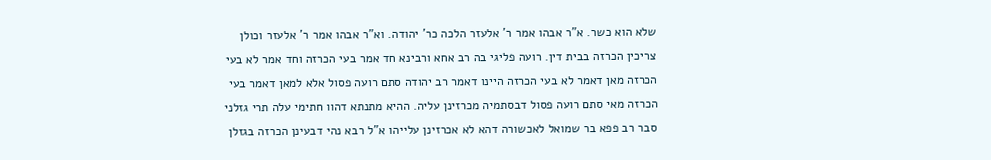שלא הוא כשר. א"ר אבהו אמר ר' אלעזר הלכה כר' יהודה. וא"ר אבהו אמר ר' אלעזר וכולן צריכין הכרזה בבית דין. רועה פליגי בה רב אחא ורבינא חד אמר בעי הכרזה וחד אמר לא בעי הכרזה מאן דאמר לא בעי הכרזה היינו דאמר רב יהודה סתם רועה פסול אלא למאן דאמר בעי הכרזה מאי סתם רועה פסול דבסתמיה מכרזינן עליה. ההיא מתנתא דהוו חתימי עלה תרי גזלני סבר רב פפא בר שמואל לאכשורה דהא לא אכרזינן עלייהו א"ל רבא נהי דבעינן הכרזה בגזלן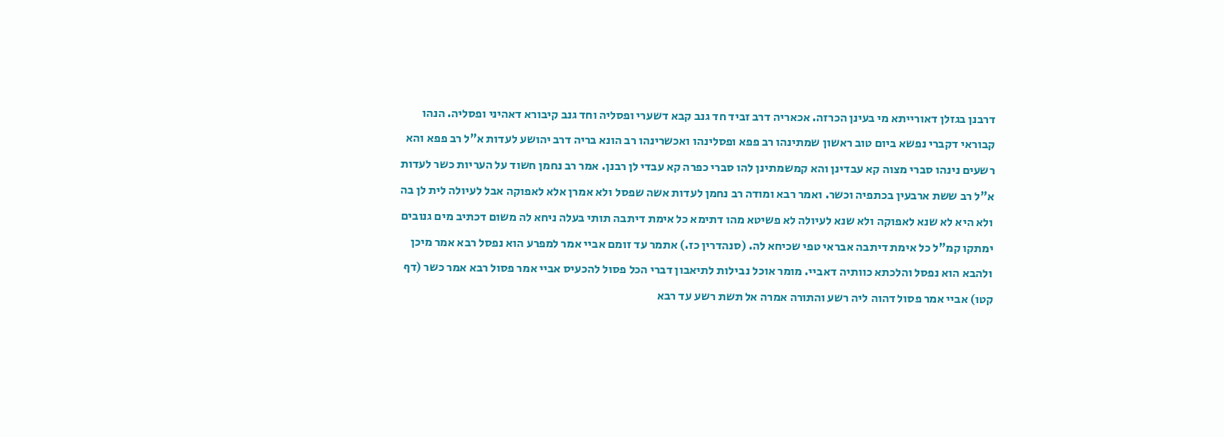דרבנן בגזלן דאורייתא מי בעינן הכרזה. אכאריה דרב זביד חד גנב קבא דשערי ופסליה וחד גנב קיבורא דאהיני ופסליה. הנהו קבוראי דקברי נפשא ביום טוב ראשון שמתינהו רב פפא ופסלינהו ואכשרינהו רב הונא בריה דרב יהושע לעדות א"ל רב פפא והא רשעים נינהו סברי מצוה קא עבדינן והא קמשמתינן להו סברי כפרה קא עבדי לן רבנן. אמר רב נחמן חשוד על העריות כשר לעדות א"ל רב ששת ארבעין בכתפיה וכשר. ואמר רבא ומודה רב נחמן לעדות אשה שפסל ולא אמרן אלא לאפוקה אבל לעיולה לית לן בה ולא היא לא שנא לאפוקה ולא שנא לעיולה לא פשיטא מהו דתימא כל אימת דיתבה תותי בעלה ניחא לה משום דכתיב מים גנובים ימתקו קמ"ל כל אימת דיתבה אבראי טפי שכיחא לה. (סנהדרין כז.) אתמר עד זומם אביי אמר למפרע הוא נפסל רבא אמר מיכן ולהבא הוא נפסל והלכתא כוותיה דאביי. מומר אוכל נבילות לתיאבון דברי הכל פסול להכעיס אביי אמר פסול רבא אמר כשר (דף קטו) אביי אמר פסול דהוה ליה רשע והתורה אמרה אל תשת רשע עד רבא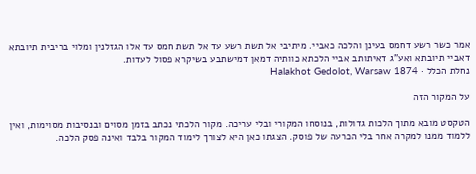אמר כשר רשע דחמס בעינן והלכה כאביי. מיתיבי אל תשת רשע עד אל תשת חמס עד אלו הגזלנין ומלוי בריבית תיובתא דאביי תיובתא ואע"ג דאיתותב אביי הלכתא כוותיה דמאן דמישתבע בשיקרא פסול לעדות.
נחלת הכלל · Halakhot Gedolot, Warsaw 1874

על המקור הזה

הטקסט מובא מתוך הלכות גדולות, בנוסחו המקורי ובלי עריכה. מקור הלכתי נכתב בזמן מסוים ובנסיבות מסוימות, ואין ללמוד ממנו למקרה אחר בלי הכרעה של פוסק. הצגתו כאן היא לצורך לימוד המקור בלבד ואינה פסק הלכה.